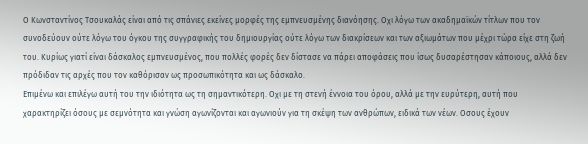Ο Κωνσταντίνος Τσουκαλάς είναι από τις σπάνιες εκείνες μορφές της εμπνευσμένης διανόησης. Οχι λόγω των ακαδημαϊκών τίτλων που τον συνοδεύουν ούτε λόγω του όγκου της συγγραφικής του δημιουργίας ούτε λόγω των διακρίσεων και των αξιωμάτων που μέχρι τώρα είχε στη ζωή του. Κυρίως γιατί είναι δάσκαλος εμπνευσμένος, που πολλές φορές δεν δίστασε να πάρει αποφάσεις που ίσως δυσαρέστησαν κάποιους, αλλά δεν πρόδιδαν τις αρχές που τον καθόρισαν ως προσωπικότητα και ως δάσκαλο.
Επιμένω και επιλέγω αυτή του την ιδιότητα ως τη σημαντικότερη. Οχι με τη στενή έννοια του όρου, αλλά με την ευρύτερη, αυτή που χαρακτηρίζει όσους με σεμνότητα και γνώση αγωνίζονται και αγωνιούν για τη σκέψη των ανθρώπων, ειδικά των νέων. Οσους έχουν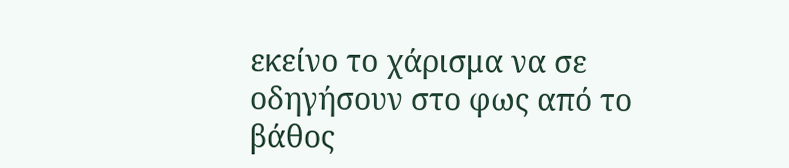εκείνο το χάρισμα να σε οδηγήσουν στο φως από το βάθος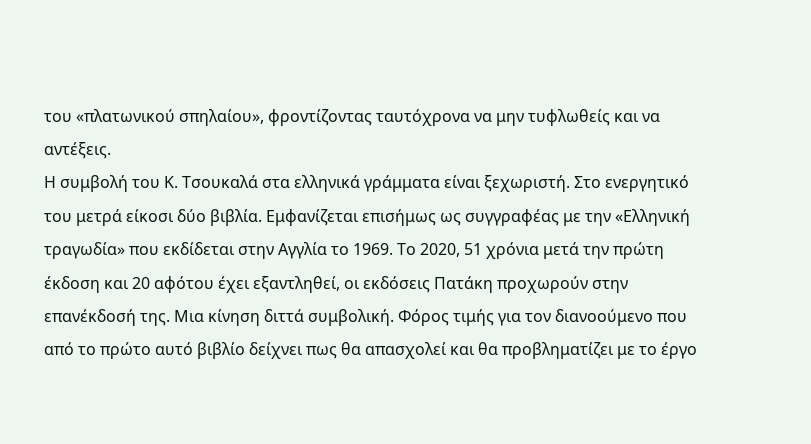του «πλατωνικού σπηλαίου», φροντίζοντας ταυτόχρονα να μην τυφλωθείς και να αντέξεις.
Η συμβολή του Κ. Τσουκαλά στα ελληνικά γράμματα είναι ξεχωριστή. Στο ενεργητικό του μετρά είκοσι δύο βιβλία. Εμφανίζεται επισήμως ως συγγραφέας με την «Ελληνική τραγωδία» που εκδίδεται στην Αγγλία το 1969. Το 2020, 51 χρόνια μετά την πρώτη έκδοση και 20 αφότου έχει εξαντληθεί, οι εκδόσεις Πατάκη προχωρούν στην επανέκδοσή της. Μια κίνηση διττά συμβολική. Φόρος τιμής για τον διανοούμενο που από το πρώτο αυτό βιβλίο δείχνει πως θα απασχολεί και θα προβληματίζει με το έργο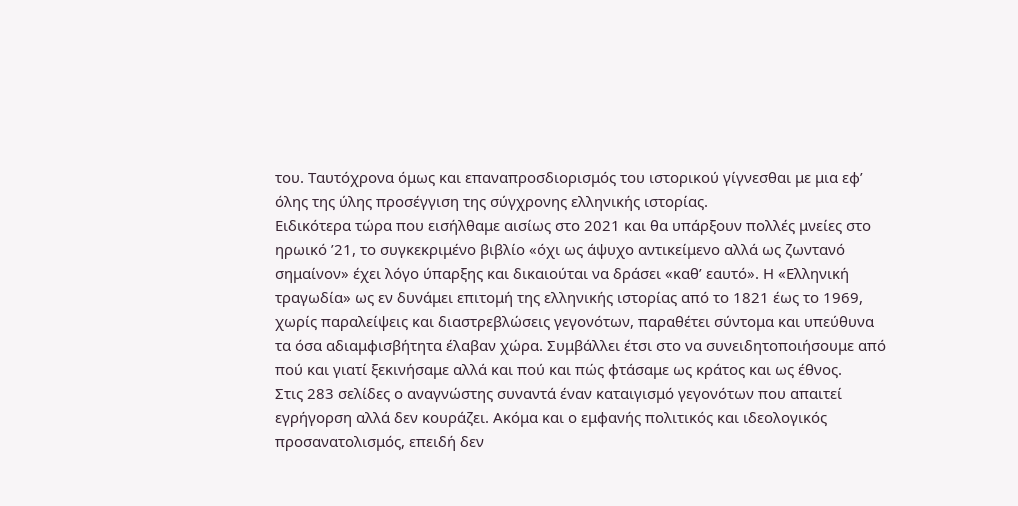του. Ταυτόχρονα όμως και επαναπροσδιορισμός του ιστορικού γίγνεσθαι με μια εφ’ όλης της ύλης προσέγγιση της σύγχρονης ελληνικής ιστορίας.
Ειδικότερα τώρα που εισήλθαμε αισίως στο 2021 και θα υπάρξουν πολλές μνείες στο ηρωικό ’21, το συγκεκριμένο βιβλίο «όχι ως άψυχο αντικείμενο αλλά ως ζωντανό σημαίνον» έχει λόγο ύπαρξης και δικαιούται να δράσει «καθ’ εαυτό». Η «Ελληνική τραγωδία» ως εν δυνάμει επιτομή της ελληνικής ιστορίας από το 1821 έως το 1969, χωρίς παραλείψεις και διαστρεβλώσεις γεγονότων, παραθέτει σύντομα και υπεύθυνα τα όσα αδιαμφισβήτητα έλαβαν χώρα. Συμβάλλει έτσι στο να συνειδητοποιήσουμε από πού και γιατί ξεκινήσαμε αλλά και πού και πώς φτάσαμε ως κράτος και ως έθνος.
Στις 283 σελίδες ο αναγνώστης συναντά έναν καταιγισμό γεγονότων που απαιτεί εγρήγορση αλλά δεν κουράζει. Ακόμα και ο εμφανής πολιτικός και ιδεολογικός προσανατολισμός, επειδή δεν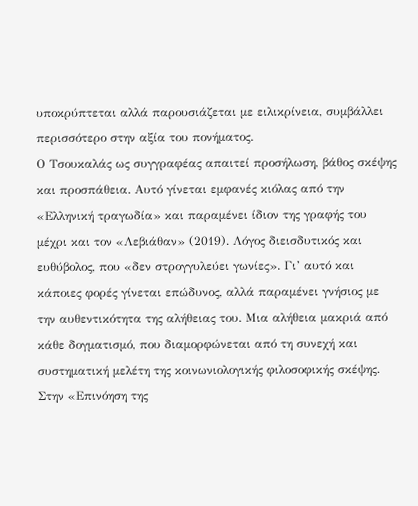υποκρύπτεται αλλά παρουσιάζεται με ειλικρίνεια, συμβάλλει περισσότερο στην αξία του πονήματος.
Ο Τσουκαλάς ως συγγραφέας απαιτεί προσήλωση, βάθος σκέψης και προσπάθεια. Αυτό γίνεται εμφανές κιόλας από την «Ελληνική τραγωδία» και παραμένει ίδιον της γραφής του μέχρι και τον «Λεβιάθαν» (2019). Λόγος διεισδυτικός και ευθύβολος, που «δεν στρογγυλεύει γωνίες». Γι’ αυτό και κάποιες φορές γίνεται επώδυνος, αλλά παραμένει γνήσιος με την αυθεντικότητα της αλήθειας του. Μια αλήθεια μακριά από κάθε δογματισμό, που διαμορφώνεται από τη συνεχή και συστηματική μελέτη της κοινωνιολογικής φιλοσοφικής σκέψης.
Στην «Επινόηση της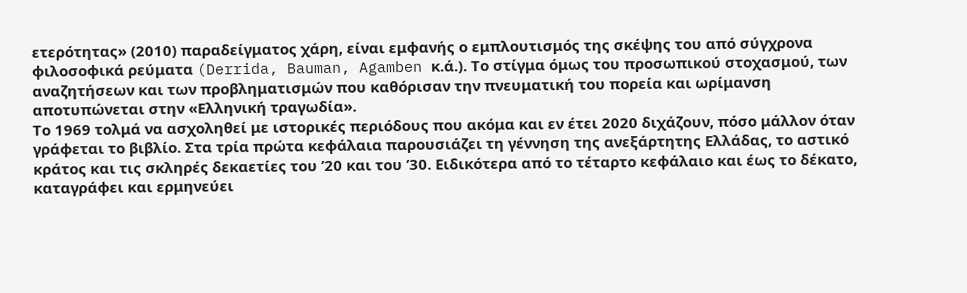ετερότητας» (2010) παραδείγματος χάρη, είναι εμφανής ο εμπλουτισμός της σκέψης του από σύγχρονα φιλοσοφικά ρεύματα (Derrida, Bauman, Agamben κ.ά.). Το στίγμα όμως του προσωπικού στοχασμού, των αναζητήσεων και των προβληματισμών που καθόρισαν την πνευματική του πορεία και ωρίμανση αποτυπώνεται στην «Ελληνική τραγωδία».
Το 1969 τολμά να ασχοληθεί με ιστορικές περιόδους που ακόμα και εν έτει 2020 διχάζουν, πόσο μάλλον όταν γράφεται το βιβλίο. Στα τρία πρώτα κεφάλαια παρουσιάζει τη γέννηση της ανεξάρτητης Ελλάδας, το αστικό κράτος και τις σκληρές δεκαετίες του ’20 και του ’30. Ειδικότερα από το τέταρτο κεφάλαιο και έως το δέκατο, καταγράφει και ερμηνεύει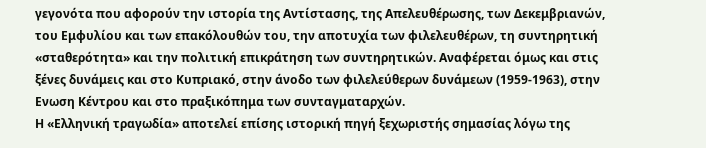γεγονότα που αφορούν την ιστορία της Αντίστασης, της Απελευθέρωσης, των Δεκεμβριανών, του Εμφυλίου και των επακόλουθών του, την αποτυχία των φιλελευθέρων, τη συντηρητική «σταθερότητα» και την πολιτική επικράτηση των συντηρητικών. Αναφέρεται όμως και στις ξένες δυνάμεις και στο Κυπριακό, στην άνοδο των φιλελεύθερων δυνάμεων (1959-1963), στην Ενωση Κέντρου και στο πραξικόπημα των συνταγματαρχών.
Η «Ελληνική τραγωδία» αποτελεί επίσης ιστορική πηγή ξεχωριστής σημασίας λόγω της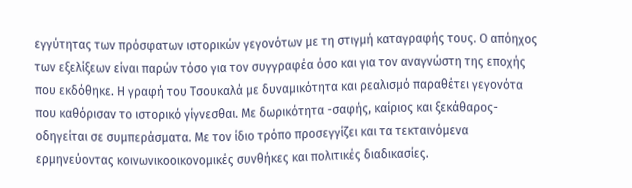εγγύτητας των πρόσφατων ιστορικών γεγονότων με τη στιγμή καταγραφής τους. Ο απόηχος των εξελίξεων είναι παρών τόσο για τον συγγραφέα όσο και για τον αναγνώστη της εποχής που εκδόθηκε. Η γραφή του Τσουκαλά με δυναμικότητα και ρεαλισμό παραθέτει γεγονότα που καθόρισαν το ιστορικό γίγνεσθαι. Με δωρικότητα -σαφής, καίριος και ξεκάθαρος- οδηγείται σε συμπεράσματα. Με τον ίδιο τρόπο προσεγγίζει και τα τεκταινόμενα ερμηνεύοντας κοινωνικοοικονομικές συνθήκες και πολιτικές διαδικασίες.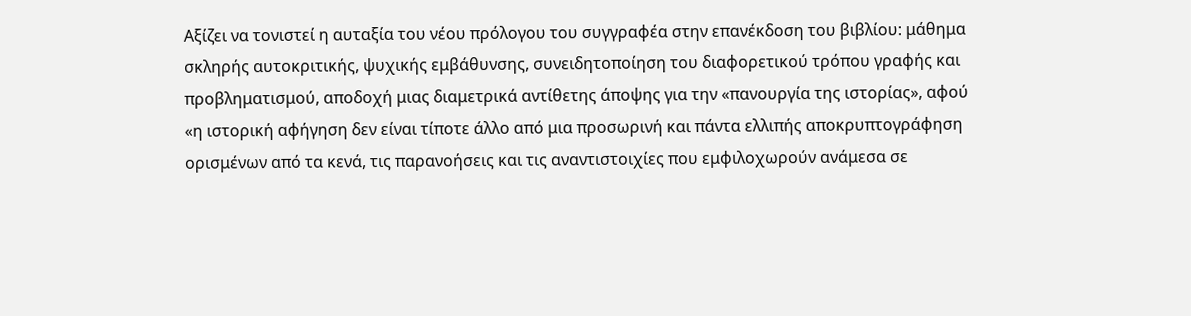Αξίζει να τονιστεί η αυταξία του νέου πρόλογου του συγγραφέα στην επανέκδοση του βιβλίου: μάθημα σκληρής αυτοκριτικής, ψυχικής εμβάθυνσης, συνειδητοποίηση του διαφορετικού τρόπου γραφής και προβληματισμού, αποδοχή μιας διαμετρικά αντίθετης άποψης για την «πανουργία της ιστορίας», αφού «η ιστορική αφήγηση δεν είναι τίποτε άλλο από μια προσωρινή και πάντα ελλιπής αποκρυπτογράφηση ορισμένων από τα κενά, τις παρανοήσεις και τις αναντιστοιχίες που εμφιλοχωρούν ανάμεσα σε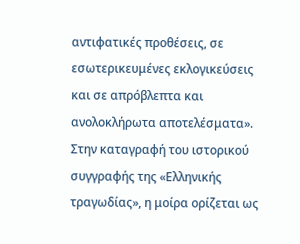αντιφατικές προθέσεις, σε εσωτερικευμένες εκλογικεύσεις και σε απρόβλεπτα και ανολοκλήρωτα αποτελέσματα».
Στην καταγραφή του ιστορικού συγγραφής της «Ελληνικής τραγωδίας», η μοίρα ορίζεται ως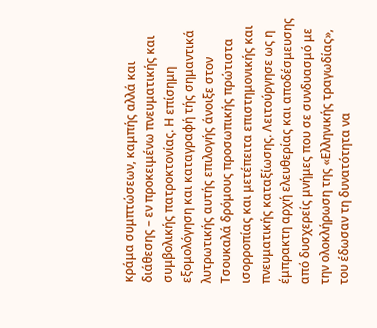κράμα συμπτώσεων, καμπής αλλά και διάθεσης – εν προκειμένω πνευματικής και συμβολικής πατροκτονίας. Η επίσημη εξομολόγηση και καταγραφή τής σημαντικά λυτρωτικής αυτής επιλογής άνοιξε στον Τσουκαλά δρόμους προσωπικής πρώτιστα ισορροπίας και μετέπειτα επιστημονικής και πνευματικής καταξίωσης. Λειτούργησε ως η έμπρακτη αρχή ελευθερίας και αποδέσμευσης από δυσχερείς μνήμες που σε συνδυασμό με την ολοκλήρωση της «Ελληνικής τραγωδίας», του έδωσαν τη δυνατότητα να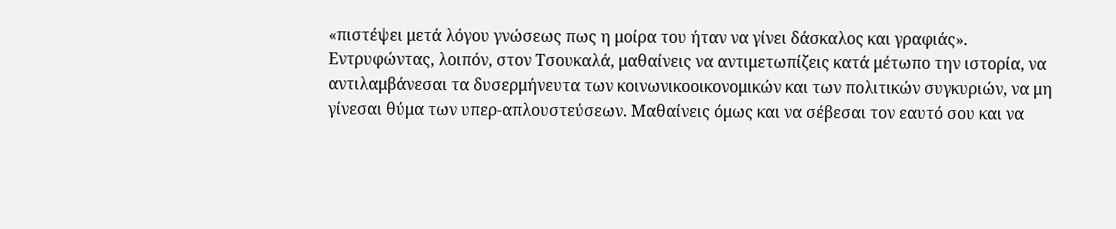«πιστέψει μετά λόγου γνώσεως πως η μοίρα του ήταν να γίνει δάσκαλος και γραφιάς».
Εντρυφώντας, λοιπόν, στον Τσουκαλά, μαθαίνεις να αντιμετωπίζεις κατά μέτωπο την ιστορία, να αντιλαμβάνεσαι τα δυσερμήνευτα των κοινωνικοοικονομικών και των πολιτικών συγκυριών, να μη γίνεσαι θύμα των υπερ-απλουστεύσεων. Μαθαίνεις όμως και να σέβεσαι τον εαυτό σου και να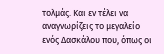τολμάς. Και εν τέλει να αναγνωρίζεις το μεγαλείο ενός Δασκάλου που, όπως οι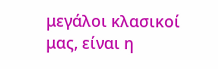μεγάλοι κλασικοί μας, είναι η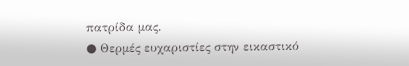πατρίδα μας.
● Θερμές ευχαριστίες στην εικαστικό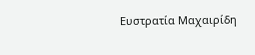Ευστρατία Μαχαιρίδη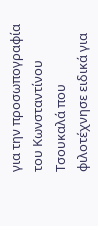για την προσωπογραφία του Κωνσταντίνου Τσουκαλά που φιλοτέχνησε ειδικά για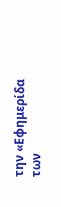την «Εφημερίδα των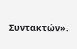Συντακτών».